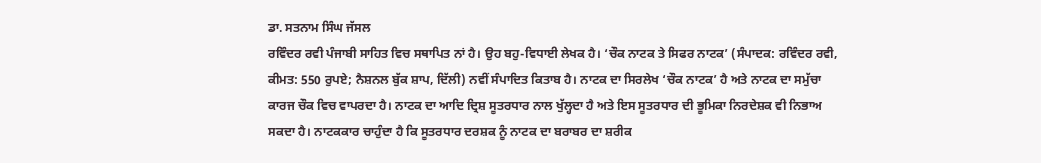ਡਾ. ਸਤਨਾਮ ਸਿੰਘ ਜੱਸਲ
ਰਵਿੰਦਰ ਰਵੀ ਪੰਜਾਬੀ ਸਾਹਿਤ ਵਿਚ ਸਥਾਪਿਤ ਨਾਂ ਹੈ। ਉਹ ਬਹੁ-ਵਿਧਾਈ ਲੇਖਕ ਹੈ। ‘ਚੌਕ ਨਾਟਕ ਤੇ ਸਿਫਰ ਨਾਟਕ’ (ਸੰਪਾਦਕ: ਰਵਿੰਦਰ ਰਵੀ, ਕੀਮਤ: 550 ਰੁਪਏ; ਨੈਸ਼ਨਲ ਬੁੱਕ ਸ਼ਾਪ, ਦਿੱਲੀ) ਨਵੀਂ ਸੰਪਾਦਿਤ ਕਿਤਾਬ ਹੈ। ਨਾਟਕ ਦਾ ਸਿਰਲੇਖ ‘ਚੌਕ ਨਾਟਕ’ ਹੈ ਅਤੇ ਨਾਟਕ ਦਾ ਸਮੁੱਚਾ ਕਾਰਜ ਚੌਕ ਵਿਚ ਵਾਪਰਦਾ ਹੈ। ਨਾਟਕ ਦਾ ਆਦਿ ਦ੍ਰਿਸ਼ ਸੂਤਰਧਾਰ ਨਾਲ ਖੁੱਲ੍ਹਦਾ ਹੈ ਅਤੇ ਇਸ ਸੂਤਰਧਾਰ ਦੀ ਭੂਮਿਕਾ ਨਿਰਦੇਸ਼ਕ ਵੀ ਨਿਭਾਅ ਸਕਦਾ ਹੈ। ਨਾਟਕਕਾਰ ਚਾਹੁੰਦਾ ਹੈ ਕਿ ਸੂਤਰਧਾਰ ਦਰਸ਼ਕ ਨੂੰ ਨਾਟਕ ਦਾ ਬਰਾਬਰ ਦਾ ਸ਼ਰੀਕ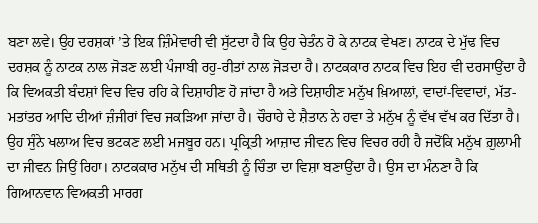ਬਣਾ ਲਵੇ। ਉਹ ਦਰਸ਼ਕਾਂ ’ਤੇ ਇਕ ਜ਼ਿੰਮੇਵਾਰੀ ਵੀ ਸੁੱਟਦਾ ਹੈ ਕਿ ਉਹ ਚੇਤੰਨ ਹੋ ਕੇ ਨਾਟਕ ਵੇਖਣ। ਨਾਟਕ ਦੇ ਮੁੱਢ ਵਿਚ ਦਰਸ਼ਕ ਨੂੰ ਨਾਟਕ ਨਾਲ ਜੋੜਣ ਲਈ ਪੰਜਾਬੀ ਰਹੁ-ਰੀਤਾਂ ਨਾਲ ਜੋੜਦਾ ਹੈ। ਨਾਟਕਕਾਰ ਨਾਟਕ ਵਿਚ ਇਹ ਵੀ ਦਰਸਾਉਂਦਾ ਹੈ ਕਿ ਵਿਅਕਤੀ ਬੰਦਸ਼ਾਂ ਵਿਚ ਵਿਚ ਰਹਿ ਕੇ ਦਿਸ਼ਾਹੀਣ ਹੋ ਜਾਂਦਾ ਹੈ ਅਤੇ ਦਿਸ਼ਾਹੀਣ ਮਨੁੱਖ ਖ਼ਿਆਲਾਂ, ਵਾਦਾਂ-ਵਿਵਾਦਾਂ, ਮੱਤ-ਮਤਾਂਤਰ ਆਦਿ ਦੀਆਂ ਜ਼ੰਜੀਰਾਂ ਵਿਚ ਜਕੜਿਆ ਜਾਂਦਾ ਹੈ। ਚੌਰਾਹੇ ਦੇ ਸ਼ੈਤਾਨ ਨੇ ਹਵਾ ਤੇ ਮਨੁੱਖ ਨੂੰ ਵੱਖ ਵੱਖ ਕਰ ਦਿੱਤਾ ਹੈ। ਉਹ ਸੁੰਨੇ ਖਲਾਅ ਵਿਚ ਭਟਕਣ ਲਈ ਮਜਬੂਰ ਹਨ। ਪ੍ਰਕ੍ਰਿਤੀ ਆਜ਼ਾਦ ਜੀਵਨ ਵਿਚ ਵਿਚਰ ਰਹੀ ਹੈ ਜਦੋਂਕਿ ਮਨੁੱਖ ਗ਼ੁਲਾਮੀ ਦਾ ਜੀਵਨ ਜਿਉਂ ਰਿਹਾ। ਨਾਟਕਕਾਰ ਮਨੁੱਖ ਦੀ ਸਥਿਤੀ ਨੂੰ ਚਿੰਤਾ ਦਾ ਵਿਸ਼ਾ ਬਣਾਉਂਦਾ ਹੈ। ਉਸ ਦਾ ਮੰਨਣਾ ਹੈ ਕਿ ਗਿਆਨਵਾਨ ਵਿਅਕਤੀ ਮਾਰਗ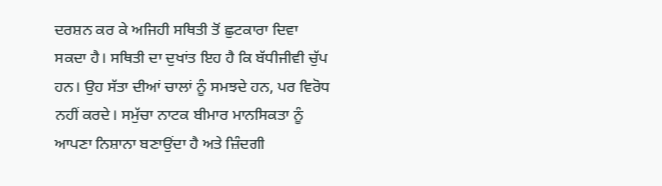ਦਰਸ਼ਨ ਕਰ ਕੇ ਅਜਿਹੀ ਸਥਿਤੀ ਤੋਂ ਛੁਟਕਾਰਾ ਦਿਵਾ ਸਕਦਾ ਹੈ। ਸਥਿਤੀ ਦਾ ਦੁਖਾਂਤ ਇਹ ਹੈ ਕਿ ਬੱਧੀਜੀਵੀ ਚੁੱਪ ਹਨ। ਉਹ ਸੱਤਾ ਦੀਆਂ ਚਾਲਾਂ ਨੂੰ ਸਮਝਦੇ ਹਨ, ਪਰ ਵਿਰੋਧ ਨਹੀਂ ਕਰਦੇ। ਸਮੁੱਚਾ ਨਾਟਕ ਬੀਮਾਰ ਮਾਨਸਿਕਤਾ ਨੂੰ ਆਪਣਾ ਨਿਸ਼ਾਨਾ ਬਣਾਉਂਦਾ ਹੈ ਅਤੇ ਜ਼ਿੰਦਗੀ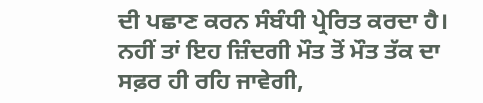ਦੀ ਪਛਾਣ ਕਰਨ ਸੰਬੰਧੀ ਪ੍ਰੇਰਿਤ ਕਰਦਾ ਹੈ। ਨਹੀਂ ਤਾਂ ਇਹ ਜ਼ਿੰਦਗੀ ਮੌਤ ਤੋਂ ਮੌਤ ਤੱਕ ਦਾ ਸਫ਼ਰ ਹੀ ਰਹਿ ਜਾਵੇਗੀ,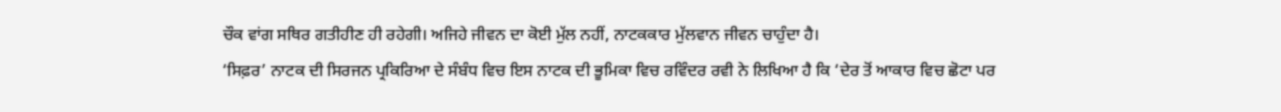ਚੌਕ ਵਾਂਗ ਸਥਿਰ ਗਤੀਹੀਣ ਹੀ ਰਹੇਗੀ। ਅਜਿਹੇ ਜੀਵਨ ਦਾ ਕੋਈ ਮੁੱਲ ਨਹੀਂ, ਨਾਟਕਕਾਰ ਮੁੱਲਵਾਨ ਜੀਵਨ ਚਾਹੁੰਦਾ ਹੈ।
‘ਸਿਫ਼ਰ’ ਨਾਟਕ ਦੀ ਸਿਰਜਨ ਪ੍ਰਕਿਰਿਆ ਦੇ ਸੰਬੰਧ ਵਿਚ ਇਸ ਨਾਟਕ ਦੀ ਭੂਮਿਕਾ ਵਿਚ ਰਵਿੰਦਰ ਰਵੀ ਨੇ ਲਿਖਿਆ ਹੈ ਕਿ ‘ਦੇਰ ਤੋਂ ਆਕਾਰ ਵਿਚ ਛੋਟਾ ਪਰ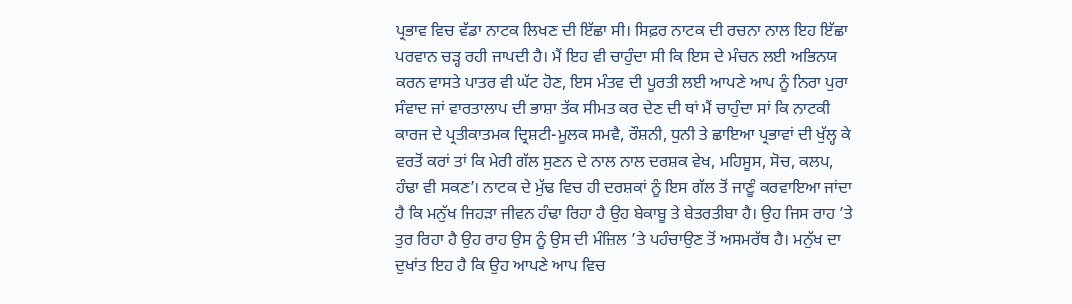ਪ੍ਰਭਾਵ ਵਿਚ ਵੱਡਾ ਨਾਟਕ ਲਿਖਣ ਦੀ ਇੱਛਾ ਸੀ। ਸਿਫ਼ਰ ਨਾਟਕ ਦੀ ਰਚਨਾ ਨਾਲ ਇਹ ਇੱਛਾ ਪਰਵਾਨ ਚੜ੍ਹ ਰਹੀ ਜਾਪਦੀ ਹੈ। ਮੈਂ ਇਹ ਵੀ ਚਾਹੁੰਦਾ ਸੀ ਕਿ ਇਸ ਦੇ ਮੰਚਨ ਲਈ ਅਭਿਨਯ ਕਰਨ ਵਾਸਤੇ ਪਾਤਰ ਵੀ ਘੱਟ ਹੋਣ, ਇਸ ਮੰਤਵ ਦੀ ਪੂਰਤੀ ਲਈ ਆਪਣੇ ਆਪ ਨੂੰ ਨਿਰਾ ਪੁਰਾ ਸੰਵਾਦ ਜਾਂ ਵਾਰਤਾਲਾਪ ਦੀ ਭਾਸ਼ਾ ਤੱਕ ਸੀਮਤ ਕਰ ਦੇਣ ਦੀ ਥਾਂ ਮੈਂ ਚਾਹੁੰਦਾ ਸਾਂ ਕਿ ਨਾਟਕੀ ਕਾਰਜ ਦੇ ਪ੍ਰਤੀਕਾਤਮਕ ਦ੍ਰਿਸ਼ਟੀ-ਮੂਲਕ ਸਮਵੈ, ਰੌਸ਼ਨੀ, ਧੁਨੀ ਤੇ ਛਾਇਆ ਪ੍ਰਭਾਵਾਂ ਦੀ ਖੁੱਲ੍ਹ ਕੇ ਵਰਤੋਂ ਕਰਾਂ ਤਾਂ ਕਿ ਮੇਰੀ ਗੱਲ ਸੁਣਨ ਦੇ ਨਾਲ ਨਾਲ ਦਰਸ਼ਕ ਵੇਖ, ਮਹਿਸੂਸ, ਸੋਚ, ਕਲਪ, ਹੰਢਾ ਵੀ ਸਕਣ’। ਨਾਟਕ ਦੇ ਮੁੱਢ ਵਿਚ ਹੀ ਦਰਸ਼ਕਾਂ ਨੂੰ ਇਸ ਗੱਲ ਤੋਂ ਜਾਣੂੰ ਕਰਵਾਇਆ ਜਾਂਦਾ ਹੈ ਕਿ ਮਨੁੱਖ ਜਿਹੜਾ ਜੀਵਨ ਹੰਢਾ ਰਿਹਾ ਹੈ ਉਹ ਬੇਕਾਬੂ ਤੇ ਬੇਤਰਤੀਬਾ ਹੈ। ਉਹ ਜਿਸ ਰਾਹ ’ਤੇ ਤੁਰ ਰਿਹਾ ਹੈ ਉਹ ਰਾਹ ਉਸ ਨੂੰ ਉਸ ਦੀ ਮੰਜ਼ਿਲ ’ਤੇ ਪਹੰਚਾਉਣ ਤੋਂ ਅਸਮਰੱਥ ਹੈ। ਮਨੁੱਖ ਦਾ ਦੁਖਾਂਤ ਇਹ ਹੈ ਕਿ ਉਹ ਆਪਣੇ ਆਪ ਵਿਚ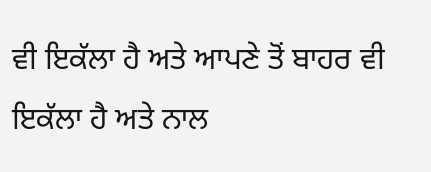ਵੀ ਇਕੱਲਾ ਹੈ ਅਤੇ ਆਪਣੇ ਤੋਂ ਬਾਹਰ ਵੀ ਇਕੱਲਾ ਹੈ ਅਤੇ ਨਾਲ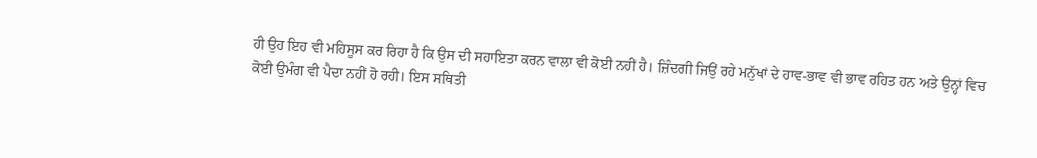ਹੀ ਉਹ ਇਹ ਵੀ ਮਹਿਸੂਸ ਕਰ ਰਿਹਾ ਹੈ ਕਿ ਉਸ ਦੀ ਸਹਾਇਤਾ ਕਰਨ ਵਾਲਾ ਵੀ ਕੋਈ ਨਹੀਂ ਹੈ। ਜ਼ਿੰਦਗੀ ਜਿਉਂ ਰਹੇ ਮਨੁੱਖਾਂ ਦੇ ਹਾਵ-ਭਾਵ ਵੀ ਭਾਵ ਰਹਿਤ ਹਨ ਅਤੇ ਉਨ੍ਹਾਂ ਵਿਚ ਕੋਈ ਉਮੰਗ ਵੀ ਪੈਦਾ ਨਹੀਂ ਹੋ ਰਹੀ। ਇਸ ਸਥਿਤੀ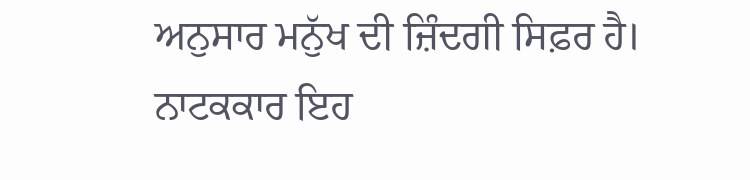ਅਨੁਸਾਰ ਮਨੁੱਖ ਦੀ ਜ਼ਿੰਦਗੀ ਸਿਫ਼ਰ ਹੈ। ਨਾਟਕਕਾਰ ਇਹ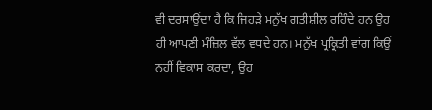ਵੀ ਦਰਸਾਉਂਦਾ ਹੈ ਕਿ ਜਿਹੜੇ ਮਨੁੱਖ ਗਤੀਸ਼ੀਲ ਰਹਿੰਦੇ ਹਨ ਉਹ ਹੀ ਆਪਣੀ ਮੰਜ਼ਿਲ ਵੱਲ ਵਧਦੇ ਹਨ। ਮਨੁੱਖ ਪ੍ਰਕ੍ਰਿਤੀ ਵਾਂਗ ਕਿਉਂ ਨਹੀਂ ਵਿਕਾਸ ਕਰਦਾ, ਉਹ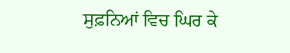ਸੁਫ਼ਨਿਆਂ ਵਿਚ ਘਿਰ ਕੇ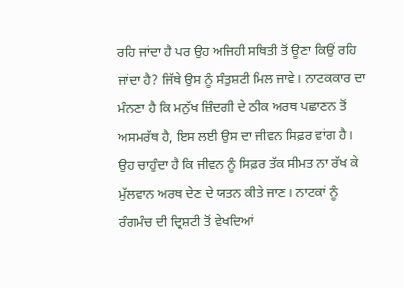ਰਹਿ ਜਾਂਦਾ ਹੈ ਪਰ ਉਹ ਅਜਿਹੀ ਸਥਿਤੀ ਤੋਂ ਊਣਾ ਕਿਉਂ ਰਹਿ ਜਾਂਦਾ ਹੈ? ਜਿੱਥੇ ਉਸ ਨੂੰ ਸੰਤੁਸ਼ਟੀ ਮਿਲ ਜਾਵੇ। ਨਾਟਕਕਾਰ ਦਾ ਮੰਨਣਾ ਹੈ ਕਿ ਮਨੁੱਖ ਜ਼ਿੰਦਗੀ ਦੇ ਠੀਕ ਅਰਥ ਪਛਾਣਨ ਤੋਂ ਅਸਮਰੱਥ ਹੈ, ਇਸ ਲਈ ਉਸ ਦਾ ਜੀਵਨ ਸਿਫ਼ਰ ਵਾਂਗ ਹੈ। ਉਹ ਚਾਹੁੰਦਾ ਹੈ ਕਿ ਜੀਵਨ ਨੂੰ ਸਿਫ਼ਰ ਤੱਕ ਸੀਮਤ ਨਾ ਰੱਖ ਕੇ ਮੁੱਲਵਾਨ ਅਰਥ ਦੇਣ ਦੇ ਯਤਨ ਕੀਤੇ ਜਾਣ। ਨਾਟਕਾਂ ਨੂੰ ਰੰਗਮੰਚ ਦੀ ਦ੍ਰਿਸ਼ਟੀ ਤੋਂ ਵੇਖਦਿਆਂ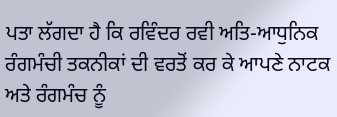ਪਤਾ ਲੱਗਦਾ ਹੈ ਕਿ ਰਵਿੰਦਰ ਰਵੀ ਅਤਿ-ਆਧੁਨਿਕ ਰੰਗਮੰਚੀ ਤਕਨੀਕਾਂ ਦੀ ਵਰਤੋਂ ਕਰ ਕੇ ਆਪਣੇ ਨਾਟਕ ਅਤੇ ਰੰਗਮੰਚ ਨੂੰ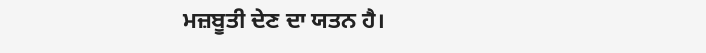ਮਜ਼ਬੂਤੀ ਦੇਣ ਦਾ ਯਤਨ ਹੈ।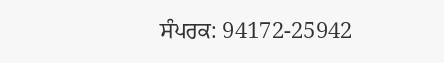ਸੰਪਰਕ: 94172-25942